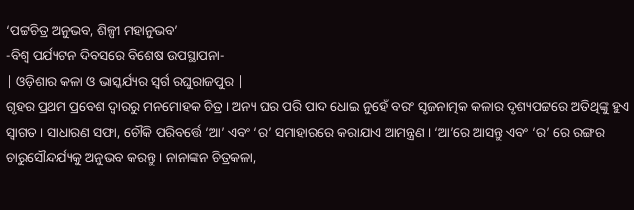‘ପଟ୍ଟଚିତ୍ର ଅନୁଭବ, ଶିଳ୍ପୀ ମହାନୁଭବ’
-ବିଶ୍ୱ ପର୍ଯ୍ୟଟନ ଦିବସରେ ବିଶେଷ ଉପସ୍ଥାପନା-
| ଓଡ଼ିଶାର କଳା ଓ ଭାସ୍କର୍ଯ୍ୟର ସ୍ୱର୍ଗ ରଘୁରାଜପୁର |
ଗୃହର ପ୍ରଥମ ପ୍ରବେଶ ଦ୍ୱାରରୁ ମନମୋହକ ଚିତ୍ର । ଅନ୍ୟ ଘର ପରି ପାଦ ଧୋଇ ନୁହେଁ ବରଂ ସୃଜନାତ୍ମକ କଳାର ଦୃଶ୍ୟପଟ୍ଟରେ ଅତିଥିଙ୍କୁ ହୁଏ ସ୍ୱାଗତ । ସାଧାରଣ ସଫା, ଚୌକି ପରିବର୍ତ୍ତେ ‘ଆ’ ଏବଂ ‘ର’ ସମାହାରରେ କରାଯାଏ ଆମନ୍ତ୍ରଣ । ‘ଆ’ରେ ଆସନ୍ତୁ ଏବଂ ‘ର’ ରେ ରଙ୍ଗର ଚାରୁସୌନ୍ଦର୍ଯ୍ୟକୁ ଅନୁଭବ କରନ୍ତୁ । ନାନାଙ୍କନ ଚିତ୍ରକଳା,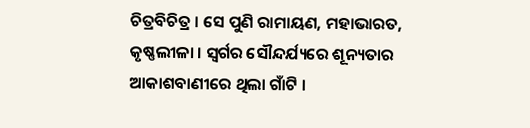ଚିତ୍ରବିଚିତ୍ର । ସେ ପୁଣି ରାମାୟଣ, ମହାଭାରତ, କୃଷ୍ଣଲୀଳା । ସ୍ୱର୍ଗର ସୌନ୍ଦର୍ଯ୍ୟରେ ଶୂନ୍ୟତାର ଆକାଶବାଣୀରେ ଥିଲା ଗାଁଟି ।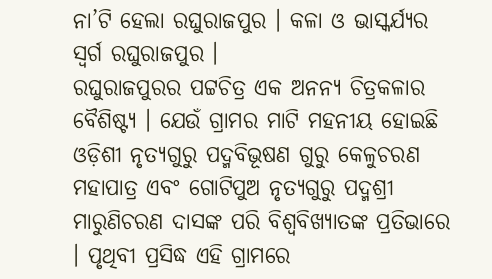ନା’ଟି ହେଲା ରଘୁରାଜପୁର । କଳା ଓ ଭାସ୍କର୍ଯ୍ୟର ସ୍ୱର୍ଗ ରଘୁରାଜପୁର ।
ରଘୁରାଜପୁରର ପଟ୍ଟଚିତ୍ର ଏକ ଅନନ୍ୟ ଚିତ୍ରକଳାର ବୈଶିଷ୍ଟ୍ୟ । ଯେଉଁ ଗ୍ରାମର ମାଟି ମହନୀୟ ହୋଇଛି ଓଡ଼ିଶୀ ନୃତ୍ୟଗୁରୁ ପଦ୍ମବିଭୂଷଣ ଗୁରୁ କେଳୁଚରଣ ମହାପାତ୍ର ଏବଂ ଗୋଟିପୁଅ ନୃତ୍ୟଗୁରୁ ପଦ୍ମଶ୍ରୀ ମାରୁଣିଚରଣ ଦାସଙ୍କ ପରି ବିଶ୍ୱବିଖ୍ୟାତଙ୍କ ପ୍ରତିଭାରେ । ପୃଥିବୀ ପ୍ରସିଦ୍ଧ ଏହି ଗ୍ରାମରେ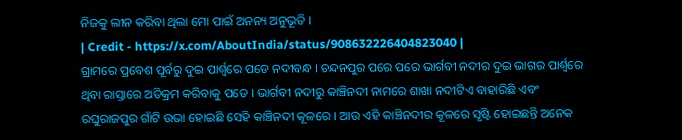ନିଜକୁ ଲୀନ କରିବା ଥିଲା ମୋ ପାଇଁ ଅନନ୍ୟ ଅନୁଭୂତି ।
| Credit - https://x.com/AboutIndia/status/908632226404823040 |
ଗ୍ରାମରେ ପ୍ରବେଶ ପୂର୍ବରୁ ଦୁଇ ପାର୍ଶ୍ୱରେ ପଡେ ନଦୀବନ୍ଧ । ଚନ୍ଦନପୁର ପରେ ପରେ ଭାର୍ଗବୀ ନଦୀର ଦୁଇ ଭାଗର ପାର୍ଶ୍ୱରେ ଥିବା ରାସ୍ତାରେ ଅତିକ୍ରମ କରିବାକୁ ପଡେ । ଭାର୍ଗବୀ ନଦୀରୁ କାଞ୍ଚିନଦୀ ନାମରେ ଶାଖା ନଦୀଟିଏ ବାହାରିଛି ଏବଂ ରଘୁରାଜପୁର ଗାଁଟି ଉଭା ହୋଇଛି ସେହି କାଞ୍ଚିନଦୀ କୂଳରେ । ଆଉ ଏହି କାଞ୍ଚିନଦୀର କୂଳରେ ସୃଷ୍ଟି ହୋଇଛନ୍ତି ଅନେକ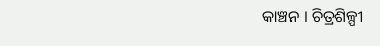କାଞ୍ଚନ । ଚିତ୍ରଶିଳ୍ପୀ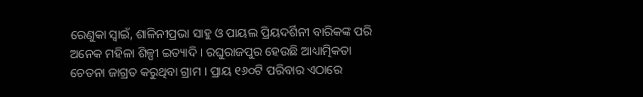ରେଣୁକା ସ୍ୱାଇଁ, ଶାଳିନୀପ୍ରଭା ସାହୁ ଓ ପାୟଲ ପ୍ରିୟଦର୍ଶିନୀ ବାରିକଙ୍କ ପରି ଅନେକ ମହିଳା ଶିଳ୍ପୀ ଇତ୍ୟାଦି । ରଘୁରାଜପୁର ହେଉଛି ଆଧ୍ୟାତ୍ମିକତା ଚେତନା ଜାଗ୍ରତ କରୁଥିବା ଗ୍ରାମ । ପ୍ରାୟ ୧୬୦ଟି ପରିବାର ଏଠାରେ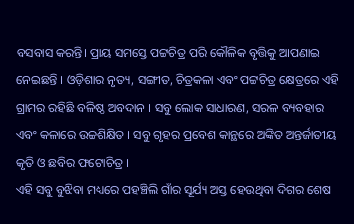ବସବାସ କରନ୍ତି। ପ୍ରାୟ ସମସ୍ତେ ପଟ୍ଟଚିତ୍ର ପରି କୌଳିକ ବୃତ୍ତିକୁ ଆପଣାଇ ନେଇଛନ୍ତି । ଓଡ଼ିଶାର ନୃତ୍ୟ, ସଙ୍ଗୀତ, ଚିତ୍ରକଳା ଏବଂ ପଟ୍ଟଚିତ୍ର କ୍ଷେତ୍ରରେ ଏହି ଗ୍ରାମର ରହିଛି ବଳିଷ୍ଠ ଅବଦାନ । ସବୁ ଲୋକ ସାଧାରଣ, ସରଳ ବ୍ୟବହାର ଏବଂ କଳାରେ ଉଚ୍ଚଶିକ୍ଷିତ । ସବୁ ଗୃହର ପ୍ରବେଶ କାନ୍ଥରେ ଅଙ୍କିତ ଅନ୍ତର୍ଜାତୀୟ କୃତି ଓ ଛବିର ଫଟୋଚିତ୍ର ।
ଏହି ସବୁ ବୁଝିବା ମଧ୍ୟରେ ପହଞ୍ଚିଲି ଗାଁର ସୂର୍ଯ୍ୟ ଅସ୍ତ ହେଉଥିବା ଦିଗର ଶେଷ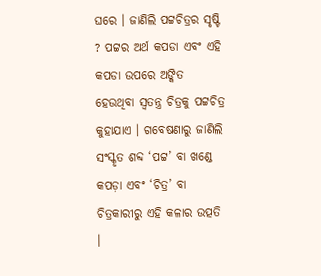ଘରେ । ଜାଣିଲି ପଟ୍ଟଚିତ୍ରର ସୃଷ୍ଟି ? ପଟ୍ଟର ଅର୍ଥ କପଡା ଏବଂ ଏହି କପଡା ଉପରେ ଅଙ୍କିତ ହେଉଥିବା ସ୍ୱତନ୍ତ୍ର ଚିତ୍ରକୁ ପଟ୍ଟଚିତ୍ର କୁହାଯାଏ । ଗବେଷଣାରୁ ଜାଣିଲି ସଂସ୍କୃତ ଶବ୍ଦ ‘ପଟ୍ଟ’ ବା ଖଣ୍ଡେ କପଡ଼ା ଏବଂ ‘ଚିତ୍ର’ ବା ଚିତ୍ରକାରୀରୁ ଏହି କଳାର ଉତ୍ପତି ।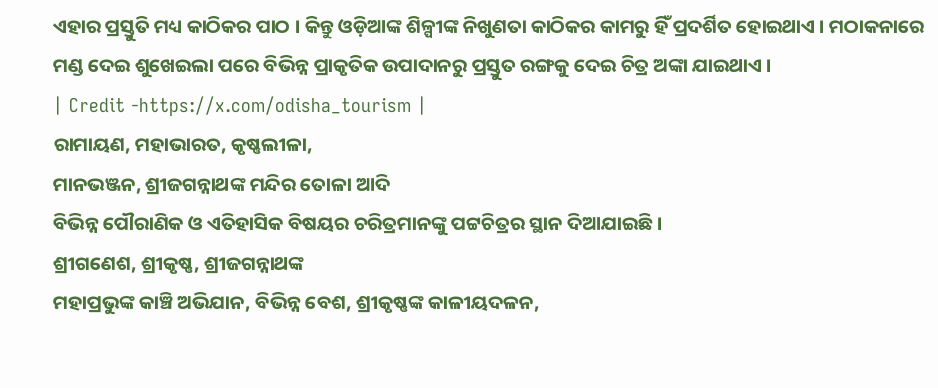ଏହାର ପ୍ରସ୍ତୁତି ମଧ୍ୟ କାଠିକର ପାଠ । କିନ୍ତୁ ଓଡ଼ିଆଙ୍କ ଶିଳ୍ପୀଙ୍କ ନିଖୁଣତା କାଠିକର କାମରୁ ହିଁ ପ୍ରଦର୍ଶିତ ହୋଇଥାଏ । ମଠାକନାରେ ମଣ୍ଡ ଦେଇ ଶୁଖେଇଲା ପରେ ବିଭିନ୍ନ ପ୍ରାକୃତିକ ଉପାଦାନରୁ ପ୍ରସ୍ତୁତ ରଙ୍ଗକୁ ଦେଇ ଚିତ୍ର ଅଙ୍କା ଯାଇଥାଏ ।
| Credit -https://x.com/odisha_tourism |
ରାମାୟଣ, ମହାଭାରତ, କୃଷ୍ଣଲୀଳା,
ମାନଭଞ୍ଜନ, ଶ୍ରୀଜଗନ୍ନାଥଙ୍କ ମନ୍ଦିର ତୋଳା ଆଦି
ବିଭିନ୍ନ ପୌରାଣିକ ଓ ଏତିହାସିକ ବିଷୟର ଚରିତ୍ରମାନଙ୍କୁ ପଟ୍ଟଚିତ୍ରର ସ୍ଥାନ ଦିଆଯାଇଛି ।
ଶ୍ରୀଗଣେଶ, ଶ୍ରୀକୃଷ୍ଣ, ଶ୍ରୀଜଗନ୍ନାଥଙ୍କ
ମହାପ୍ରଭୁଙ୍କ କାଞ୍ଚି ଅଭିଯାନ, ବିଭିନ୍ନ ବେଶ, ଶ୍ରୀକୃଷ୍ଣଙ୍କ କାଳୀୟଦଳନ,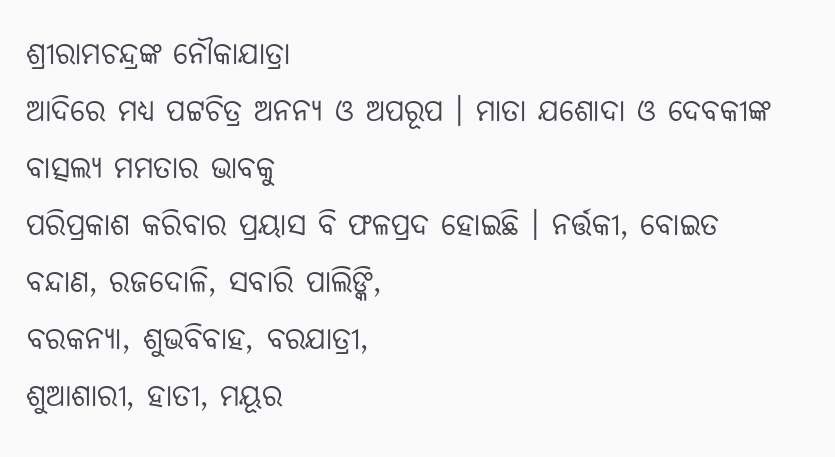ଶ୍ରୀରାମଚନ୍ଦ୍ରଙ୍କ ନୌକାଯାତ୍ରା
ଆଦିରେ ମଧ୍ୟ ପଟ୍ଟଚିତ୍ର ଅନନ୍ୟ ଓ ଅପରୂପ । ମାତା ଯଶୋଦା ଓ ଦେବକୀଙ୍କ ବାତ୍ସଲ୍ୟ ମମତାର ଭାବକୁ
ପରିପ୍ରକାଶ କରିବାର ପ୍ରୟାସ ବି ଫଳପ୍ରଦ ହୋଇଛି । ନର୍ତ୍ତକୀ, ବୋଇତ
ବନ୍ଦାଣ, ରଜଦୋଳି, ସବାରି ପାଲିଙ୍କି,
ବରକନ୍ୟା, ଶୁଭବିବାହ, ବରଯାତ୍ରୀ,
ଶୁଆଶାରୀ, ହାତୀ, ମୟୂର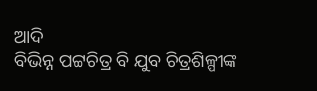ଆଦି
ବିଭିନ୍ନ ପଟ୍ଟଚିତ୍ର ବି ଯୁବ ଚିତ୍ରଶିଳ୍ପୀଙ୍କ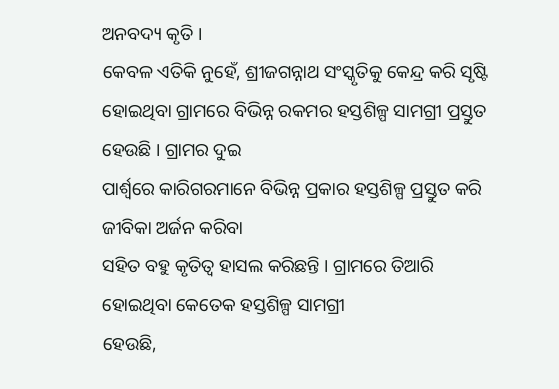ଅନବଦ୍ୟ କୃତି ।
କେବଳ ଏତିକି ନୁହେଁ, ଶ୍ରୀଜଗନ୍ନାଥ ସଂସ୍କୃତିକୁ କେନ୍ଦ୍ର କରି ସୃଷ୍ଟି
ହୋଇଥିବା ଗ୍ରାମରେ ବିଭିନ୍ନ ରକମର ହସ୍ତଶିଳ୍ପ ସାମଗ୍ରୀ ପ୍ରସ୍ତୁତ ହେଉଛି । ଗ୍ରାମର ଦୁଇ
ପାର୍ଶ୍ୱରେ କାରିଗରମାନେ ବିଭିନ୍ନ ପ୍ରକାର ହସ୍ତଶିଳ୍ପ ପ୍ରସ୍ତୁତ କରି ଜୀବିକା ଅର୍ଜନ କରିବା
ସହିତ ବହୁ କୃତିତ୍ୱ ହାସଲ କରିଛନ୍ତି । ଗ୍ରାମରେ ତିଆରି ହୋଇଥିବା କେତେକ ହସ୍ତଶିଳ୍ପ ସାମଗ୍ରୀ
ହେଉଛି,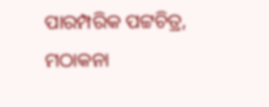ପାରମ୍ପରିକ ପଟ୍ଟଚିତ୍ର, ମଠାକନା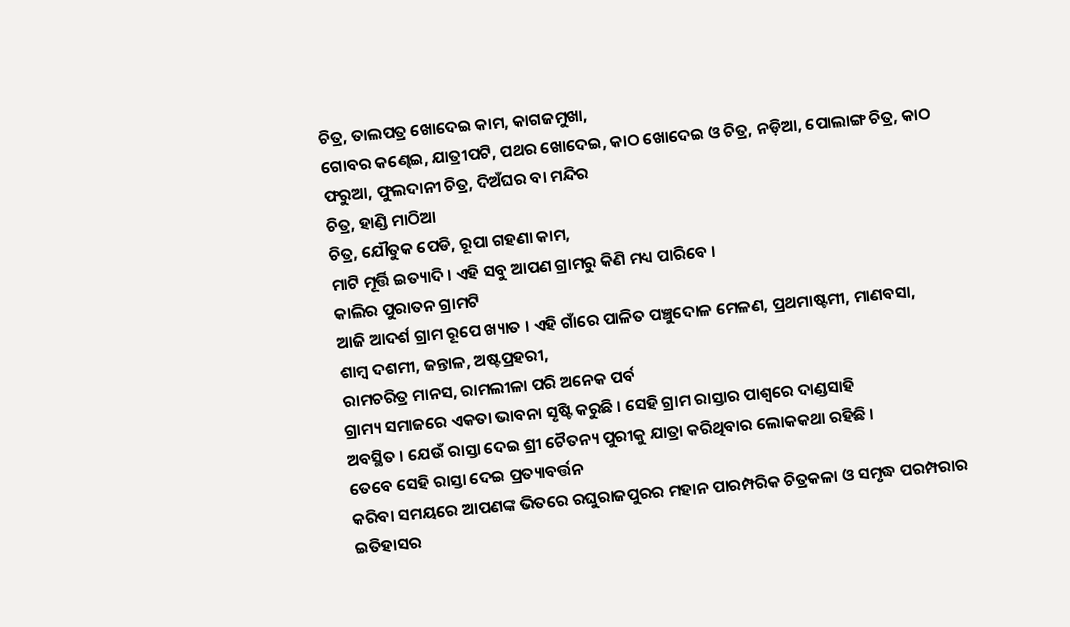ଚିତ୍ର, ତାଲପତ୍ର ଖୋଦେଇ କାମ, କାଗଜମୁଖା,
ଗୋବର କଣ୍ଢେଇ, ଯାତ୍ରୀପଟି, ପଥର ଖୋଦେଇ, କାଠ ଖୋଦେଇ ଓ ଚିତ୍ର, ନଡ଼ିଆ, ପୋଲାଙ୍ଗ ଚିତ୍ର, କାଠ
ଫରୁଆ, ଫୁଲଦାନୀ ଚିତ୍ର, ଦିଅଁଘର ବା ମନ୍ଦିର
ଚିତ୍ର, ହାଣ୍ଡି ମାଠିଆ
ଚିତ୍ର, ଯୌତୁକ ପେଡି, ରୂପା ଗହଣା କାମ,
ମାଟି ମୂର୍ତ୍ତି ଇତ୍ୟାଦି । ଏହି ସବୁ ଆପଣ ଗ୍ରାମରୁ କିଣି ମଧ୍ୟ ପାରିବେ ।
କାଲିର ପୁରାତନ ଗ୍ରାମଟି
ଆଜି ଆଦର୍ଶ ଗ୍ରାମ ରୂପେ ଖ୍ୟାତ । ଏହି ଗାଁରେ ପାଳିତ ପଞ୍ଚୁଦୋଳ ମେଳଣ, ପ୍ରଥମାଷ୍ଟମୀ, ମାଣବସା,
ଶାମ୍ବ ଦଶମୀ, ଜନ୍ତାଳ, ଅଷ୍ଟପ୍ରହରୀ,
ରାମଚରିତ୍ର ମାନସ, ରାମଲୀଳା ପରି ଅନେକ ପର୍ବ
ଗ୍ରାମ୍ୟ ସମାଜରେ ଏକତା ଭାବନା ସୃଷ୍ଟି କରୁଛି । ସେହି ଗ୍ରାମ ରାସ୍ତାର ପାଶ୍ୱରେ ଦାଣ୍ଡସାହି
ଅବସ୍ଥିତ । ଯେଉଁ ରାସ୍ତା ଦେଇ ଶ୍ରୀ ଚୈତନ୍ୟ ପୁରୀକୁ ଯାତ୍ରା କରିଥିବାର ଲୋକକଥା ରହିଛି ।
ତେବେ ସେହି ରାସ୍ତା ଦେଇ ପ୍ରତ୍ୟାବର୍ତ୍ତନ
କରିବା ସମୟରେ ଆପଣଙ୍କ ଭିତରେ ରଘୁରାଜପୁରର ମହାନ ପାରମ୍ପରିକ ଚିତ୍ରକଳା ଓ ସମୃଦ୍ଧ ପରମ୍ପରାର
ଇତିହାସର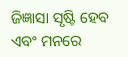ଜିଜ୍ଞାସା ସୃଷ୍ଟି ହେବ ଏବଂ ମନରେ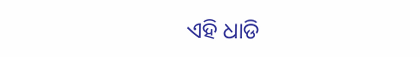ଏହି ଧାଡି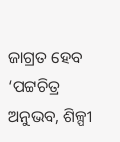ଜାଗ୍ରତ ହେବ ‘ପଟ୍ଟଚିତ୍ର
ଅନୁଭବ, ଶିଳ୍ପୀ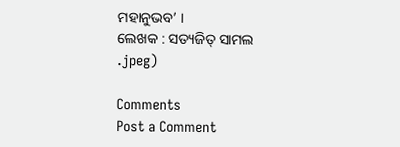ମହାନୁଭବ’ ।
ଲେଖକ : ସତ୍ୟଜିତ୍ ସାମଲ
.jpeg)

Comments
Post a Comment